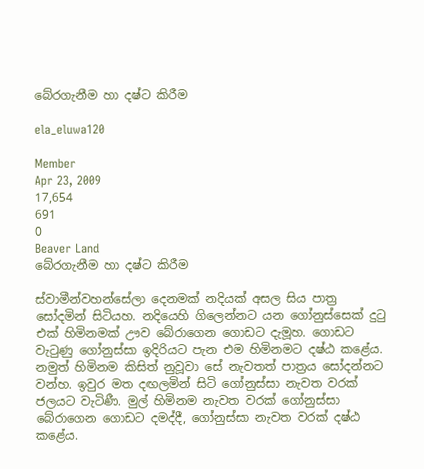බේරගැනීම හා දෂ්ට කිරීම

ela_eluwa120

Member
Apr 23, 2009
17,654
691
0
Beaver Land
බේරගැනීම හා දෂ්ට කිරීම

ස්වාමීන්වහන්සේලා දෙනමක් නදියක් අසල සිය පාත්‍ර සෝදමින් සිටියහ. නදියෙහි ගිලෙන්නට යන ගෝනුස්සෙක් දුටු එක් හිමිනමක් ඌව බේරාගෙන ගොඩට දැමූහ. ගොඩට වැටුණු ගෝනුස්සා ඉදිරියට පැන එම හිමිනමට දෂ්ඨ කළේය. නමුත් හිමිනම කිසිත් නුවූවා සේ නැවතත් පාත්‍රය සෝදන්නට වන්හ. ඉවුර මත දඟලමින් සිටි ගෝනුස්සා නැවත වරක් ජලයට වැටිණී. මුල් හිමිනම නැවත වරක් ගෝනුස්සා බේරාගෙන ගොඩට දමද්දී, ගෝනුස්සා නැවත වරක් දෂ්ඨ කළේය.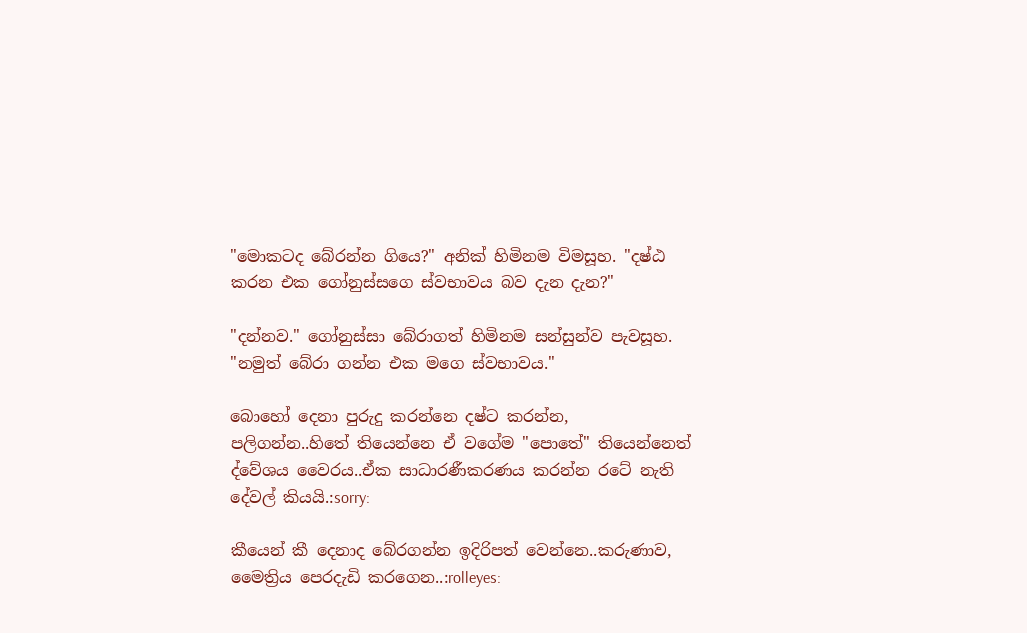"මොකටද බේරන්න ගියෙ?" අනික් හිමිනම විමසූහ. "දෂ්ඨ කරන එක ගෝනුස්සගෙ ස්වභාවය බව දැන දැන?"

"දන්නව." ගෝනුස්සා බේරාගත් හිමිනම සන්සුන්ව පැවසූහ. "නමුත් බේරා ගන්න එක මගෙ ස්වභාවය."

බොහෝ දෙනා පුරුදු කරන්නෙ දෂ්ට කරන්න, පලිගන්න..හිතේ තියෙන්නෙ ඒ වගේම "පොතේ" තියෙන්නෙත් ද්වේශය වෛරය..ඒක සාධාරණීකරණය කරන්න රටේ නැති දේවල් කියයි.:sorry:

කීයෙන් කී දෙනාද බේරගන්න ඉදිරිපත් වෙන්නෙ..කරුණාව, මෛත්‍රිය පෙරදැඩි කරගෙන..:rolleyes: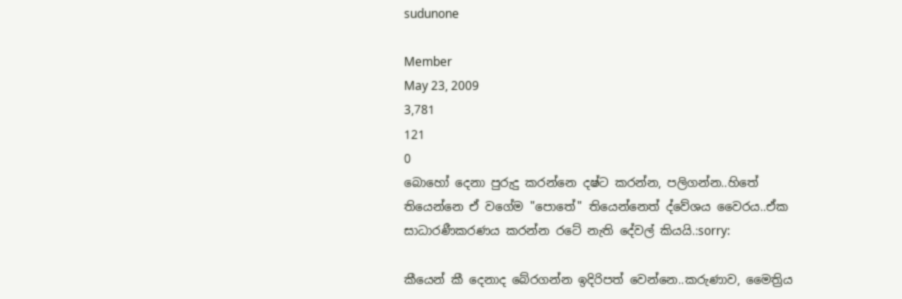sudunone

Member
May 23, 2009
3,781
121
0
බොහෝ දෙනා පුරුදු කරන්නෙ දෂ්ට කරන්න, පලිගන්න..හිතේ තියෙන්නෙ ඒ වගේම "පොතේ" තියෙන්නෙත් ද්වේශය වෛරය..ඒක සාධාරණීකරණය කරන්න රටේ නැති දේවල් කියයි.:sorry:

කීයෙන් කී දෙනාද බේරගන්න ඉදිරිපත් වෙන්නෙ..කරුණාව, මෛත්‍රිය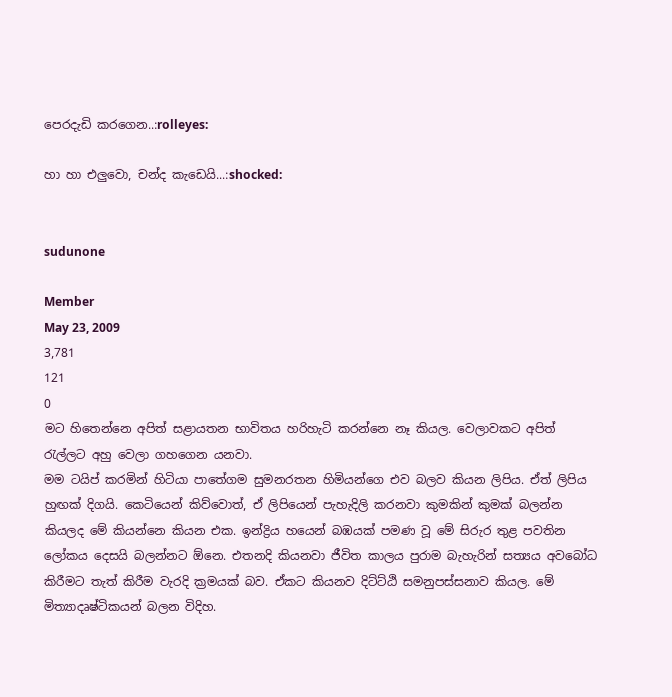පෙරදැඩි කරගෙන..:rolleyes:

හා හා එලුවො, චන්ද කැඩෙයි...:shocked:


sudunone

Member
May 23, 2009
3,781
121
0
මට හිතෙන්නෙ අපිත් සළායතන භාවිතය හරිහැටි කරන්නෙ නෑ කියල. වෙලාවකට අපිත් රැල්ලට අහු වෙලා ගහගෙන යනවා.
මම ටයිප් කරමින් හිටියා පාතේගම සුමනරතන හිමියන්ගෙ එව බලව කියන ලිපිය. ඒත් ලිපිය හුඟක් දිගයි. කෙටියෙන් කිව්වොත්, ඒ ලිපියෙන් පැහැදිලි කරනවා කුමකින් කුමක් බලන්න කියලද මේ කියන්නෙ කියන එක. ඉන්ද්‍රිය හයෙන් බඹයක් පමණ වූ මේ සිරුර තුළ පවතින ලෝකය දෙසයි බලන්නට ඕනෙ. එතනදි කියනවා ජීවිත කාලය පුරාම බැහැරින් සත්‍යය අවබෝධ කිරීමට තැත් කිරීම වැරදි ක්‍රමයක් බව. ඒකට කියනව දිට්ට්ඨි සමනුපස්සනාව කියල. මේ මිත්‍යාදෘෂ්ටිකයන් බලන විදිහ.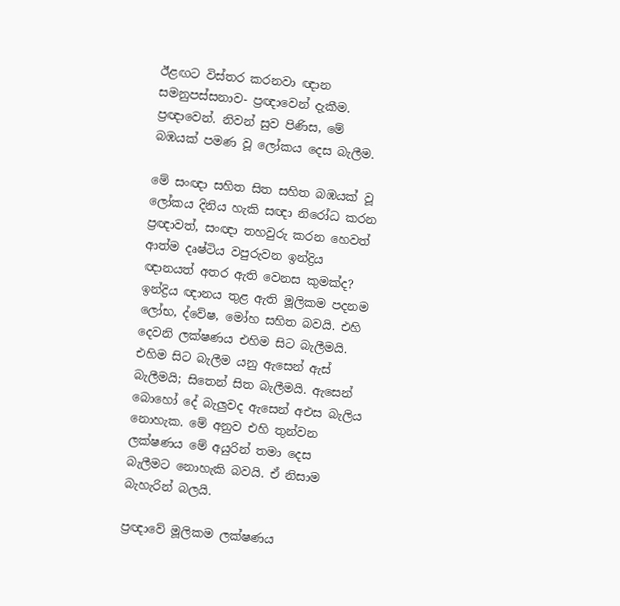ඊළඟට විස්තර කරනවා ඥාන සමනුපස්සනාව- ප්‍රඥාවෙන් දැකීම. ප්‍රඥාවෙන්. නිවන් සුව පිණිස, මේ බඹයක් පමණ වූ ලෝකය දෙස බැලීම.

මේ සංඥා සහිත සිත සහිත බඹයක් වූ ලෝකය දිනිය හැකි සඥා නිරෝධ කරන ප්‍රඥාවත්, සංඥා තහවුරු කරන හෙවත් ආත්ම දෘෂ්ටිය වපුරුවන ඉන්ද්‍රිය ඥානයත් අතර ඇති වෙනස කුමක්ද? ඉන්ද්‍රිය ඥානය තුළ ඇති මූලිකම පදනම ලෝභ, ද්වේෂ, මෝහ සහිත බවයි. එහි දෙවනි ලක්ෂණය එහිම සිට බැලීමයි. එහිම සිට බැලීම යනු ඇසෙන් ඇස් බැලීමයි; සිතෙන් සිත බැලීමයි. ඇසෙන් බොහෝ දේ බැලුවද ඇසෙන් අඑස බැලිය නොහැක. මේ අනුව එහි තුන්වන ලක්ෂණය මේ අයුරින් තමා දෙස බැලීමට නොහැකි බවයි. ඒ නිසාම බැහැරින් බලයි.

ප්‍රඥාවේ මූලිකම ලක්ෂණය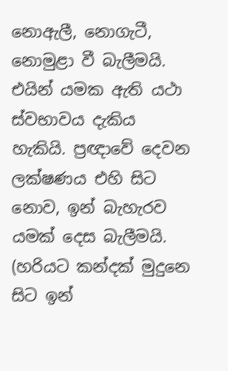නොඇලී, නොගැටී, නොමුළා වී බැලීමයි. එයින් යමක ඇති යථා ස්වභාවය දැකිය හැකියි. ප්‍රඥාවේ දෙවන ලක්ෂණය එහි සිට නොව, ඉන් බැහැරව යමක් දෙස බැලීමයි. (හරියට කන්දක් මුදුනෙ සිට ඉන්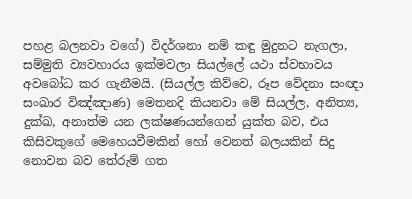පහළ බලනවා වගේ) විදර්ශනා නම් කඳු මුදුනට නැගලා, සම්මුති ව්‍යවහාරය ඉක්මවලා සියල්ලේ යථා ස්වභාවය අවබෝධ කර ගැනීමයි. (සියල්ල කිව්වෙ, රූප වේදනා සංඥා සංඛාර විඤ්ඤාණ) මෙතනදි කියනවා මේ සියල්ල, අනිත්‍ය, දුක්ඛ, අනාත්ම යන ලක්ෂණයන්ගෙන් යුක්ත බව, එය කිසිවකුගේ මෙහෙයවීමකින් හෝ වෙනත් බලයකින් සිදු නොවන බව තේරුම් ගත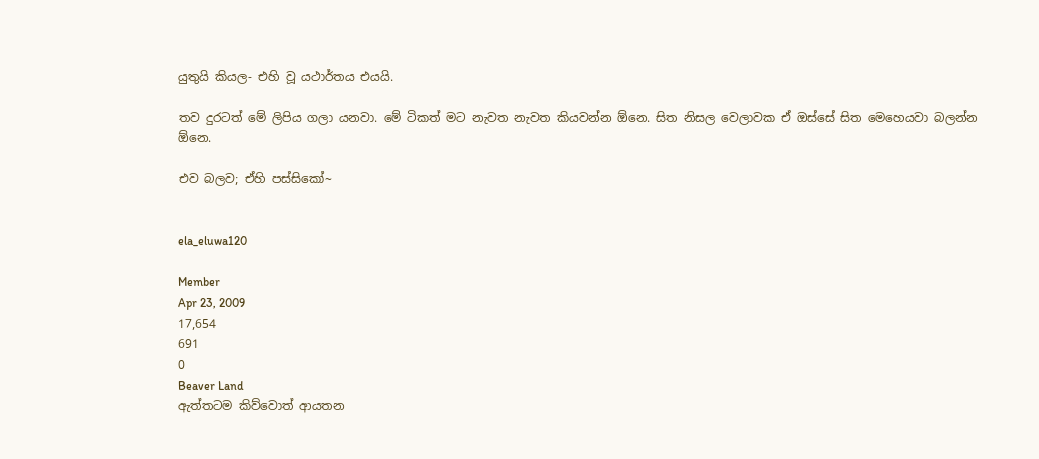යුතුයි කියල- එහි වූ යථාර්තය එයයි.

තව දුරටත් මේ ලිපිය ගලා යනවා. මේ ටිකත් මට නැවත නැවත කියවන්න ඕනෙ. සිත නිසල වෙලාවක ඒ ඔස්සේ සිත මෙහෙයවා බලන්න ඕනෙ.

එව බලව; ඒහි පස්සිකෝ~


ela_eluwa120

Member
Apr 23, 2009
17,654
691
0
Beaver Land
ඇත්තටම කිව්වොත් ආයතන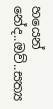හයෙන් නේද..ඔව්..සත්‍ය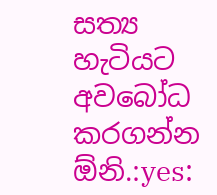සත්‍ය හැටියට අවබෝධ කරගන්න ඕනි.:yes: